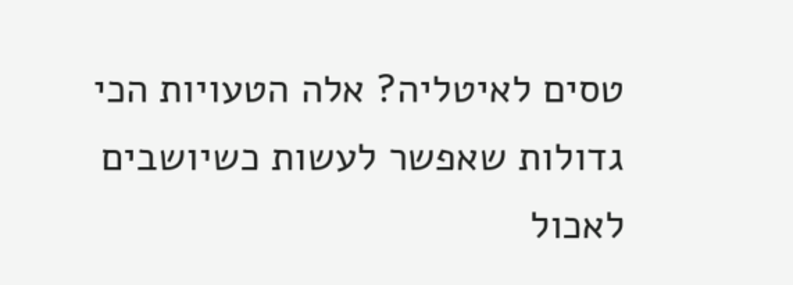טסים לאיטליה? אלה הטעויות הכי גדולות שאפשר לעשות כשיושבים לאכול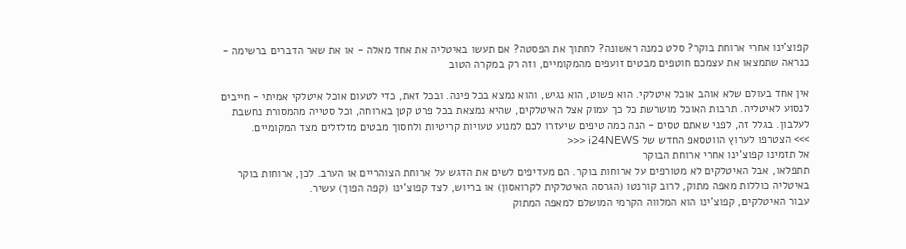קפוצ'ינו אחרי ארוחת בוקר? סלט כמנה ראשונה? לחתוך את הפסטה? אם תעשו באיטליה את אחד מאלה - או את שאר הדברים ברשימה - כנראה שתמצאו את עצמכם חוטפים מבטים זועפים מהמקומיים, וזה רק במקרה הטוב

אין אחד בעולם שלא אוהב אוכל איטלקי. הוא פשוט, הוא נגיש, והוא נמצא בכל פינה. ובכל זאת, כדי לטעום אוכל איטלקי אמיתי - חייבים לנסוע לאיטליה. תרבות האוכל מושרשת כל כך עמוק אצל האיטלקים, שהיא נמצאת בכל פרט קטן בארוחה, וכל סטייה מהמסורת נחשבת לעלבון. בגלל זה, לפני שאתם טסים - הנה כמה טיפים שיעזרו לכם למנוע טעויות קריטיות ולחסוך מבטים מזלזלים מצד המקומיים.
>>> הצטרפו לערוץ הווטסאפ החדש של i24NEWS <<<
אל תזמינו קפוצ'ינו אחרי ארוחת הבוקר
תתפלאו, אבל האיטלקים לא מטורפים על ארוחות בוקר. הם מעדיפים לשים את הדגש על ארוחת הצוהריים או הערב. לכן, ארוחות בוקר באיטליה כוללות מאפה מתוק, לרוב קורנטו (הגרסה האיטלקית לקרואסון) או בריוש, לצד קפוצ'ינו (קפה הפוך) עשיר.
עבור האיטלקים, קפוצ'ינו הוא המלווה הקרמי המושלם למאפה המתוק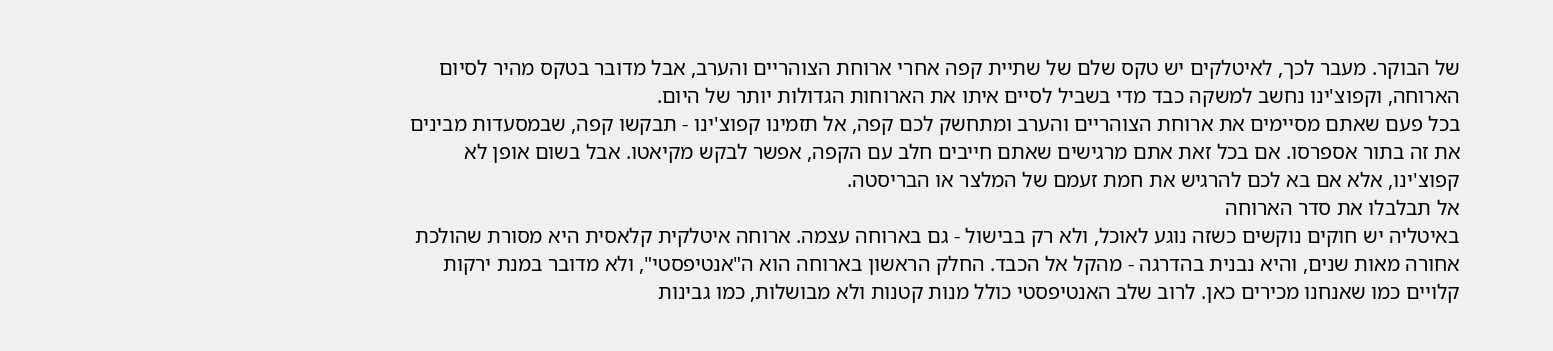של הבוקר. מעבר לכך, לאיטלקים יש טקס שלם של שתיית קפה אחרי ארוחת הצוהריים והערב, אבל מדובר בטקס מהיר לסיום הארוחה, וקפוצ'ינו נחשב למשקה כבד מדי בשביל לסיים איתו את הארוחות הגדולות יותר של היום.
בכל פעם שאתם מסיימים את ארוחת הצוהריים והערב ומתחשק לכם קפה, אל תזמינו קפוצ'ינו - תבקשו קפה, שבמסעדות מבינים את זה בתור אספרסו. אם בכל זאת אתם מרגישים שאתם חייבים חלב עם הקפה, אפשר לבקש מקיאטו. אבל בשום אופן לא קפוצ'ינו, אלא אם בא לכם להרגיש את חמת זעמם של המלצר או הבריסטה.
אל תבלבלו את סדר הארוחה
באיטליה יש חוקים נוקשים כשזה נוגע לאוכל, ולא רק בבישול - גם בארוחה עצמה. ארוחה איטלקית קלאסית היא מסורת שהולכת אחורה מאות שנים, והיא נבנית בהדרגה - מהקל אל הכבד. החלק הראשון בארוחה הוא ה"אנטיפסטי", ולא מדובר במנת ירקות קלויים כמו שאנחנו מכירים כאן. לרוב שלב האנטיפסטי כולל מנות קטנות ולא מבושלות, כמו גבינות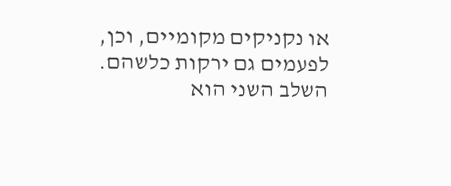או נקניקים מקומיים, וכן, לפעמים גם ירקות כלשהם.
השלב השני הוא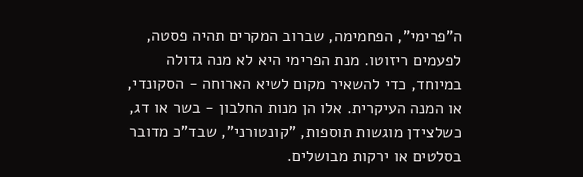ה"פרימי", הפחמימה, שברוב המקרים תהיה פסטה, לפעמים ריזוטו. מנת הפרימי היא לא מנה גדולה במיוחד, כדי להשאיר מקום לשיא הארוחה - הסקונדי, או המנה העיקרית. אלו הן מנות החלבון - בשר או דג, כשלצידן מוגשות תוספות, "קונטורני", שבד"כ מדובר בסלטים או ירקות מבושלים.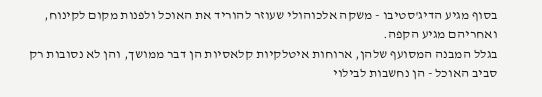בסוף מגיע הדיג'סטיבו - משקה אלכוהולי שעוזר להוריד את האוכל ולפנות מקום לקינוח, ואחריהם מגיע הקפה.
בגלל המבנה המסועף שלהן, ארוחות איטלקיות קלאסיות הן דבר ממושך, והן לא נסובות רק סביב האוכל - הן נחשבות לבילוי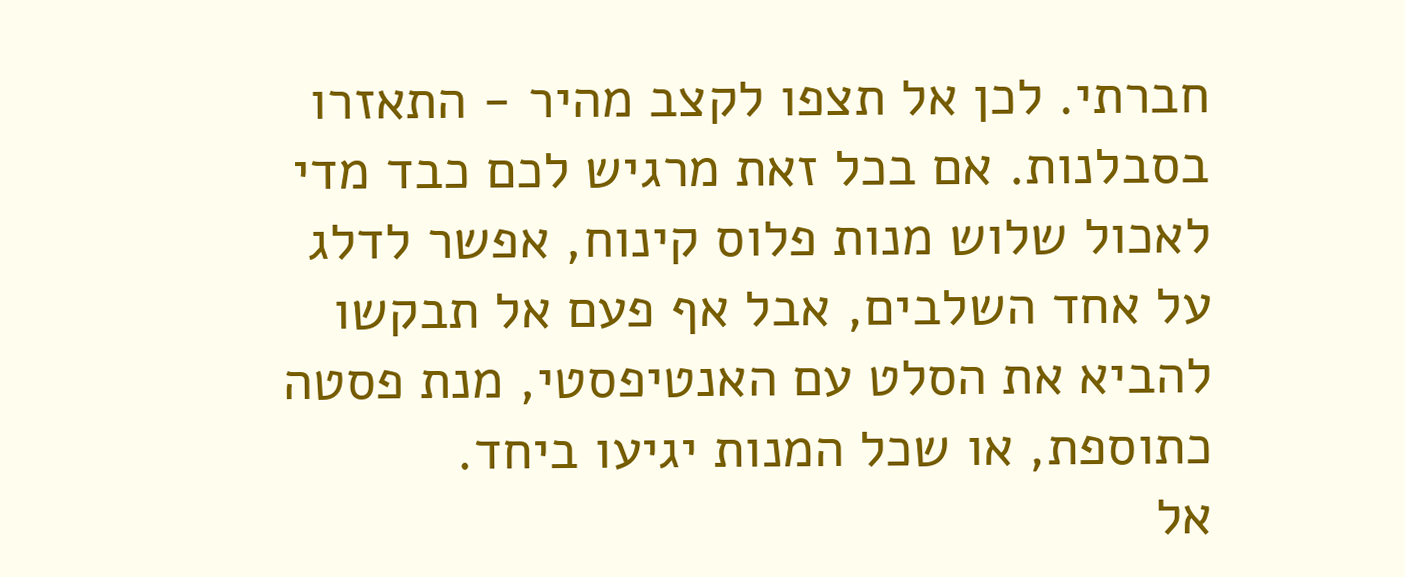חברתי. לכן אל תצפו לקצב מהיר - התאזרו בסבלנות. אם בכל זאת מרגיש לכם כבד מדי לאכול שלוש מנות פלוס קינוח, אפשר לדלג על אחד השלבים, אבל אף פעם אל תבקשו להביא את הסלט עם האנטיפסטי, מנת פסטה כתוספת, או שכל המנות יגיעו ביחד.
אל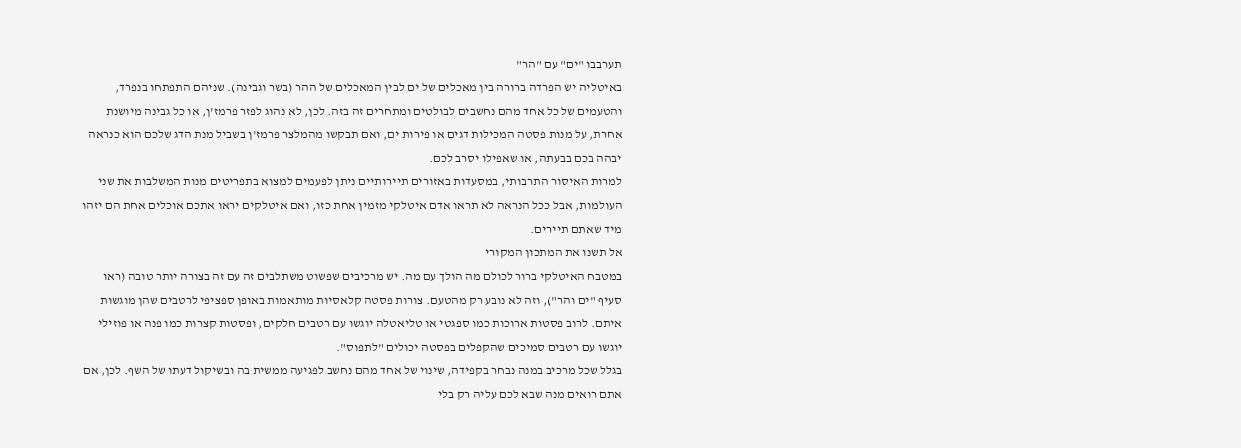תערבבו "ים" עם "הר"
באיטליה יש הפרדה ברורה בין מאכלים של ים לבין המאכלים של ההר (בשר וגבינה). שניהם התפתחו בנפרד, והטעמים של כל אחד מהם נחשבים לבולטים ומתחרים זה בזה. לכן, לא נהוג לפזר פרמז'ן, או כל גבינה מיושנת אחרת, על מנות פסטה המכילות דגים או פירות ים, ואם תבקשו מהמלצר פרמז'ן בשביל מנת הדג שלכם הוא כנראה יבהה בכם בבעתה, או שאפילו יסרב לכם.
למרות האיסור התרבותי, במסעדות באזורים תיירותיים ניתן לפעמים למצוא בתפריטים מנות המשלבות את שני העולמות, אבל ככל הנראה לא תראו אדם איטלקי מזמין אחת כזו, ואם איטלקים יראו אתכם אוכלים אחת הם יזהו מיד שאתם תיירים.
אל תשנו את המתכון המקורי
במטבח האיטלקי ברור לכולם מה הולך עם מה. יש מרכיבים שפשוט משתלבים זה עם זה בצורה יותר טובה (ראו סעיף "ים והר"), וזה לא נובע רק מהטעם. צורות פסטה קלאסיות מותאמות באופן ספציפי לרטבים שהן מוגשות איתם. לרוב פסטות ארוכות כמו ספגטי או טליאטלה יוגשו עם רטבים חלקים, ופסטות קצרות כמו פנה או פוזילי יוגשו עם רטבים סמיכים שהקפלים בפסטה יכולים "לתפוס".
בגלל שכל מרכיב במנה נבחר בקפידה, שינוי של אחד מהם נחשב לפגיעה ממשית בה ובשיקול דעתו של השף. לכן, אם אתם רואים מנה שבא לכם עליה רק בלי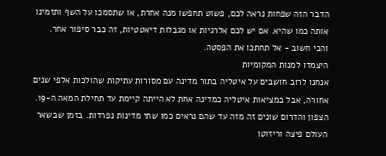הדבר הזה שפחות נראה לכם, פשוט תחפשו מנה אחרת, או שתסמכו על השף ותזמינו אותה כמו שהיא. אם יש לכם אלרגיות או מגבלות דיאטטיות, זה כבר סיפור אחר.
והכי חשוב - אל תחתכו את הפסטה.
היצמדו למנות המקומיות
אנחנו לרוב חושבים על איטליה בתור מדינה עם מסורות עתיקות שהולכות אלפי שנים אחורה, אבל במציאות איטליה כמדינה אחת לא הייתה קיימת עד תחילת המאה ה-19. הצפון והדרום שונים זה מזה עד שהם נראים כמו שתי מדינות נפרדות. בזמן שבשאר העולם פיצה וריזוטו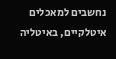נחשבים למאכלים איטלקיים, באיטליה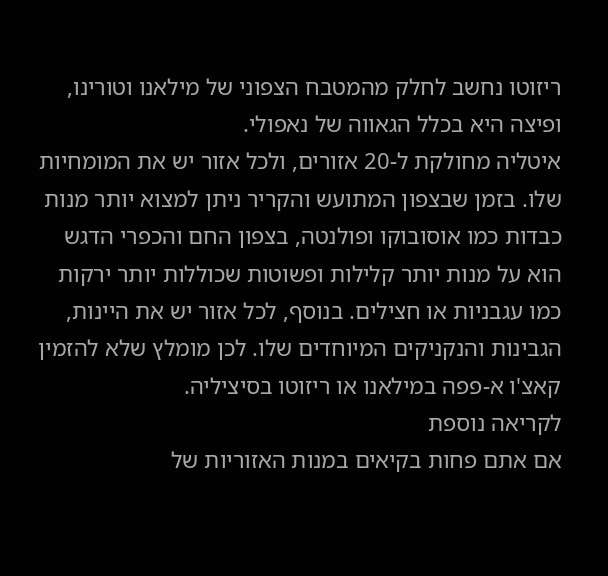ריזוטו נחשב לחלק מהמטבח הצפוני של מילאנו וטורינו, ופיצה היא בכלל הגאווה של נאפולי.
איטליה מחולקת ל-20 אזורים, ולכל אזור יש את המומחיות שלו. בזמן שבצפון המתועש והקריר ניתן למצוא יותר מנות כבדות כמו אוסובוקו ופולנטה, בצפון החם והכפרי הדגש הוא על מנות יותר קלילות ופשוטות שכוללות יותר ירקות כמו עגבניות או חצילים. בנוסף, לכל אזור יש את היינות, הגבינות והנקניקים המיוחדים שלו. לכן מומלץ שלא להזמין קאצ'ו א-פפה במילאנו או ריזוטו בסיציליה.
לקריאה נוספת
אם אתם פחות בקיאים במנות האזוריות של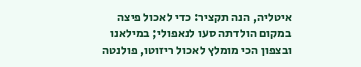איטליה, הנה תקציר: כדי לאכול פיצה במקום הולדתה סעו לנאפולי; במילאנו ובצפון הכי מומלץ לאכול ריזוטו, פולנטה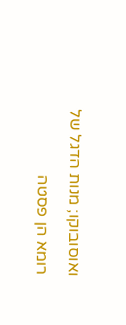ואוסובוקו; מנות הדגל של רומא הן פסטה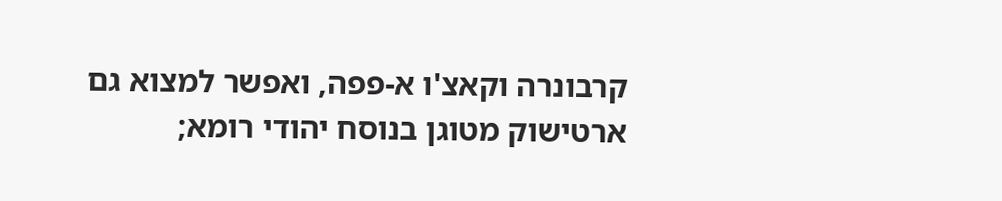קרבונרה וקאצ'ו א-פפה, ואפשר למצוא גם ארטישוק מטוגן בנוסח יהודי רומא;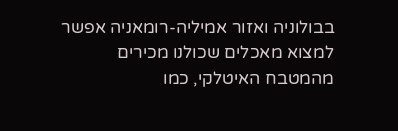בבולוניה ואזור אמיליה-רומאניה אפשר למצוא מאכלים שכולנו מכירים מהמטבח האיטלקי, כמו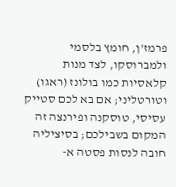פרמז'ן, חומץ בלסמי ולמברוסקו, לצד מנות קלאסיות כמו בולונז (ראגו) וטורטליני; אם בא לכם סטייק עסיסי, טוסקנה ופירנצה זה המקום בשבילכם; בסיציליה חובה לנסות פסטה א-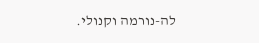לה-נורמה וקנולי.